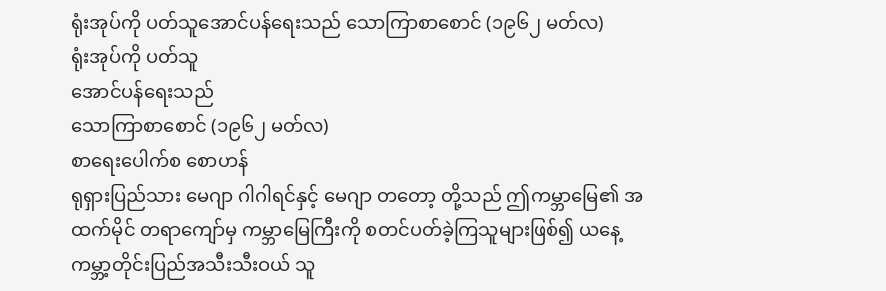ရုံးအုပ်ကို ပတ်သူအောင်ပန်ရေးသည် သောကြာစာစောင် (၁၉၆၂ မတ်လ)
ရုံးအုပ်ကို ပတ်သူ
အောင်ပန်ရေးသည်
သောကြာစာစောင် (၁၉၆၂ မတ်လ)
စာရေးပေါက်စ စောဟန်
ရုရှားပြည်သား မေဂျာ ဂါဂါရင်နှင့် မေဂျာ တတော့ တို့သည် ဤကမ္ဘာမြေ၏ အထက်မိုင် တရာကျော်မှ ကမ္ဘာမြေကြီးကို စတင်ပတ်ခဲ့ကြသူများဖြစ်၍ ယနေ့ ကမ္ဘာ့တိုင်းပြည်အသီးသီးဝယ် သူ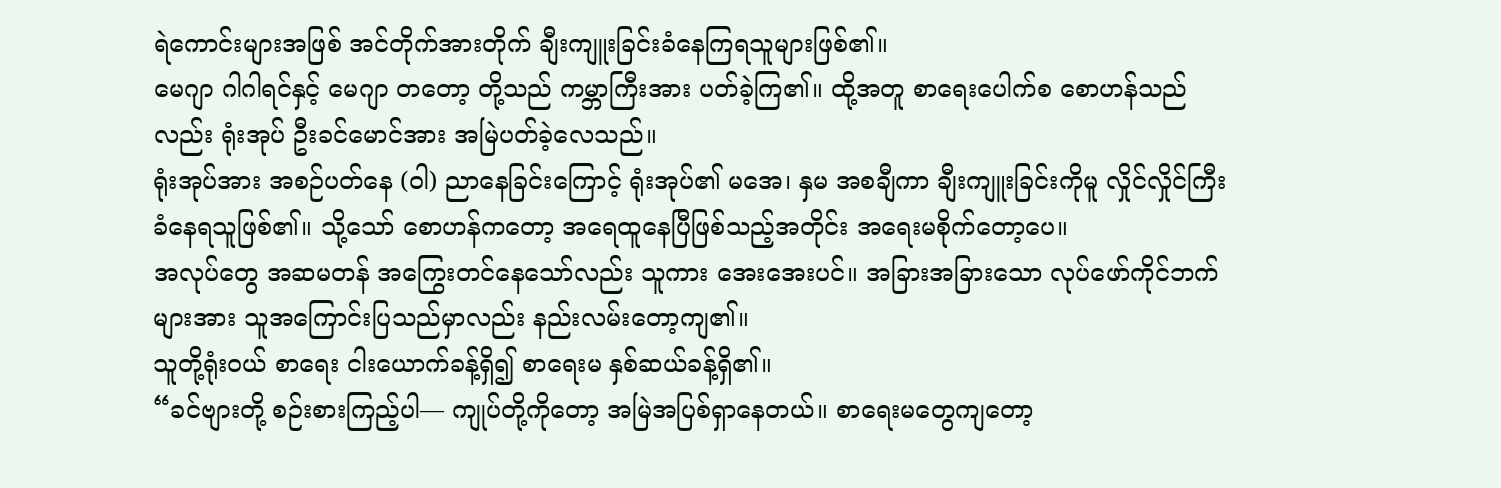ရဲကောင်းများအဖြစ် အင်တိုက်အားတိုက် ချီးကျူးခြင်းခံနေကြရသူများဖြစ်၏။
မေဂျာ ဂါဂါရင်နှင့် မေဂျာ တတော့ တို့သည် ကမ္ဘာကြီးအား ပတ်ခဲ့ကြ၏။ ထို့အတူ စာရေးပေါက်စ စောဟန်သည်လည်း ရုံးအုပ် ဦးခင်မောင်အား အမြဲပတ်ခဲ့လေသည်။
ရုံးအုပ်အား အစဉ်ပတ်နေ (ဝါ) ညာနေခြင်းကြောင့် ရုံးအုပ်၏ မအေ၊ နှမ အစချီကာ ချီးကျူးခြင်းကိုမူ လှိုင်လှိုင်ကြီး ခံနေရသူဖြစ်၏။ သို့သော် စောဟန်ကတော့ အရေထူနေပြီဖြစ်သည့်အတိုင်း အရေးမစိုက်တော့ပေ။
အလုပ်တွေ အဆမတန် အကြွေးတင်နေသော်လည်း သူကား အေးအေးပင်။ အခြားအခြားသော လုပ်ဖော်ကိုင်ဘက်များအား သူအကြောင်းပြသည်မှာလည်း နည်းလမ်းတော့ကျ၏။
သူတို့ရုံးဝယ် စာရေး ငါးယောက်ခန့်ရှိ၍ စာရေးမ နှစ်ဆယ်ခန့်ရှိ၏။
“ခင်ဗျားတို့ စဉ်းစားကြည့်ပါ— ကျုပ်တို့ကိုတော့ အမြဲအပြစ်ရှာနေတယ်။ စာရေးမတွေကျတော့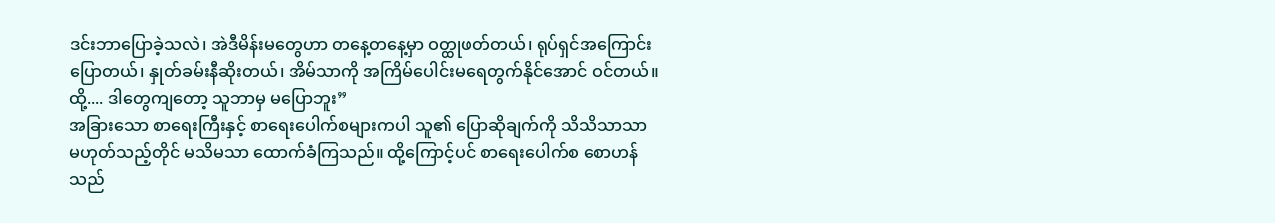ဒင်းဘာပြောခဲ့သလဲ၊ အဲဒီမိန်းမတွေဟာ တနေ့တနေ့မှာ ဝတ္ထုဖတ်တယ်၊ ရုပ်ရှင်အကြောင်း ပြောတယ်၊ နှုတ်ခမ်းနီဆိုးတယ်၊ အိမ်သာကို အကြိမ်ပေါင်းမရေတွက်နိုင်အောင် ဝင်တယ်။ ထို့.... ဒါတွေကျတော့ သူဘာမှ မပြောဘူး”
အခြားသော စာရေးကြီးနှင့် စာရေးပေါက်စများကပါ သူ၏ ပြောဆိုချက်ကို သိသိသာသာ မဟုတ်သည့်တိုင် မသိမသာ ထောက်ခံကြသည်။ ထို့ကြောင့်ပင် စာရေးပေါက်စ စောဟန်သည်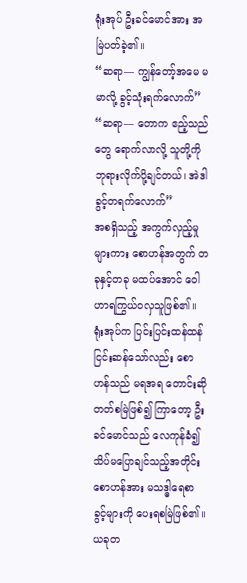ရုံးအုပ် ဦးခင်မောင်အား အမြဲပတ်ခဲ့၏။
“ဆရာ— ကျွန်တော့်အမေ မမာလို့ ခွင့်သုံးရက်လောက်”
“ဆရာ— တောက ဧည့်သည်တွေ ရောက်လာလို့ သူတို့ကို ဘုရားလိုက်ပို့ချင်တယ်၊ အဲဒါ ခွင့်တရက်လောက်”
အစရှိသည့် အကွက်လှည့်မှုများကား စောဟန်အတွက် တခုနှင့်တခု မထပ်အောင် ဝေါဟာရကြွယ်ဝလှသူဖြစ်၏။ ရုံးအုပ်က ပြင်းပြင်းထန်ထန် ငြင်းဆန်သော်လည်း စောဟန်သည် မရအရ တောင်းဆိုတတ်စမြဲဖြစ်၍ ကြာတော့ ဦးခင်မောင်သည် လေကုန်ခံ၍ သိပ်မပြောချင်သည့်အတိုင်း စောဟန်အား မသဒ္ဓါရေစာ ခွင့်များကို ပေးရစမြဲဖြစ်၏။
ယခုတ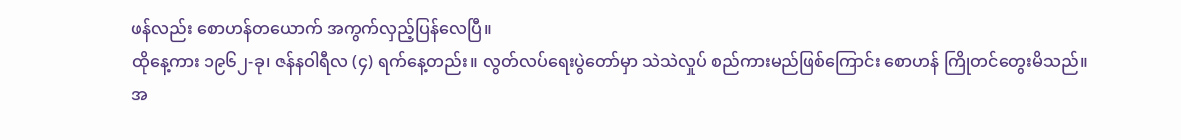ဖန်လည်း စောဟန်တယောက် အကွက်လှည့်ပြန်လေပြီ။
ထိုနေ့ကား ၁၉၆၂-ခု၊ ဇန်နဝါရီလ (၄) ရက်နေ့တည်း။ လွတ်လပ်ရေးပွဲတော်မှာ သဲသဲလှုပ် စည်ကားမည်ဖြစ်ကြောင်း စောဟန် ကြိုတင်တွေးမိသည်။
အ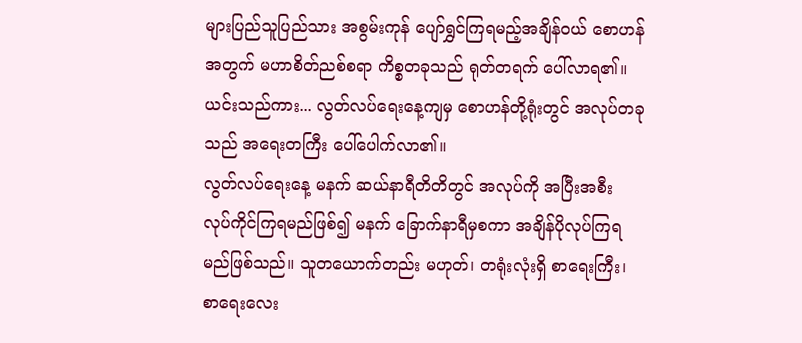များပြည်သူပြည်သား အစွမ်းကုန် ပျော်ရွှင်ကြရမည့်အချိန်ဝယ် စောဟန်အတွက် မဟာစိတ်ညစ်စရာ ကိစ္စတခုသည် ရုတ်တရက် ပေါ်လာရ၏။ ယင်းသည်ကား... လွတ်လပ်ရေးနေ့ကျမှ စောဟန်တို့ရုံးတွင် အလုပ်တခုသည် အရေးတကြီး ပေါ်ပေါက်လာ၏။
လွတ်လပ်ရေးနေ့ မနက် ဆယ်နာရီတိတိတွင် အလုပ်ကို အပြီးအစီး လုပ်ကိုင်ကြရမည်ဖြစ်၍ မနက် ခြောက်နာရီမှစကာ အချိန်ပိုလုပ်ကြရမည်ဖြစ်သည်။ သူတယောက်တည်း မဟုတ်၊ တရုံးလုံးရှိ စာရေးကြီး၊ စာရေးလေး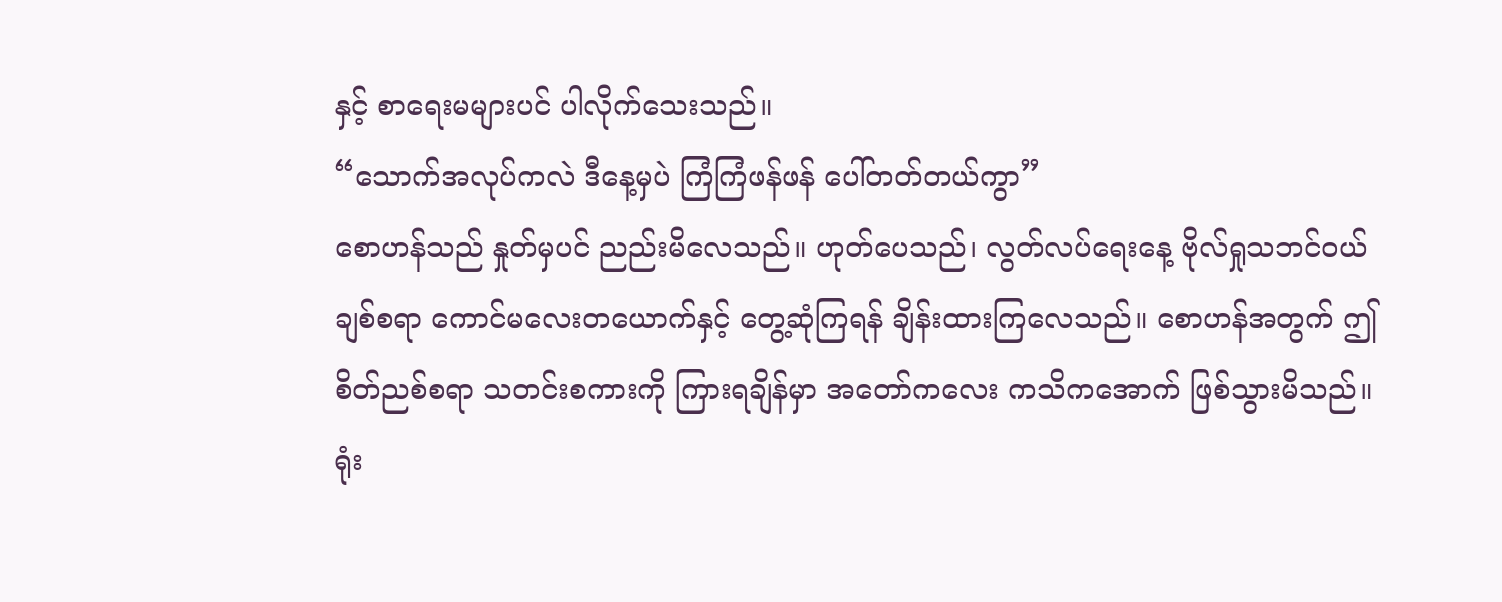နှင့် စာရေးမများပင် ပါလိုက်သေးသည်။
“သောက်အလုပ်ကလဲ ဒီနေ့မှပဲ ကြံကြံဖန်ဖန် ပေါ်တတ်တယ်ကွာ”
စောဟန်သည် နှုတ်မှပင် ညည်းမိလေသည်။ ဟုတ်ပေသည်၊ လွတ်လပ်ရေးနေ့ ဗိုလ်ရှုသဘင်ဝယ် ချစ်စရာ ကောင်မလေးတယောက်နှင့် တွေ့ဆုံကြရန် ချိန်းထားကြလေသည်။ စောဟန်အတွက် ဤစိတ်ညစ်စရာ သတင်းစကားကို ကြားရချိန်မှာ အတော်ကလေး ကသိကအောက် ဖြစ်သွားမိသည်။
ရုံး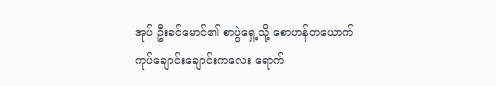အုပ် ဦးခင်မောင်၏ စာပွဲရှေ့သို့ စောဟန်တယောက် ကုပ်ချောင်းချောင်းကလေး ရောက်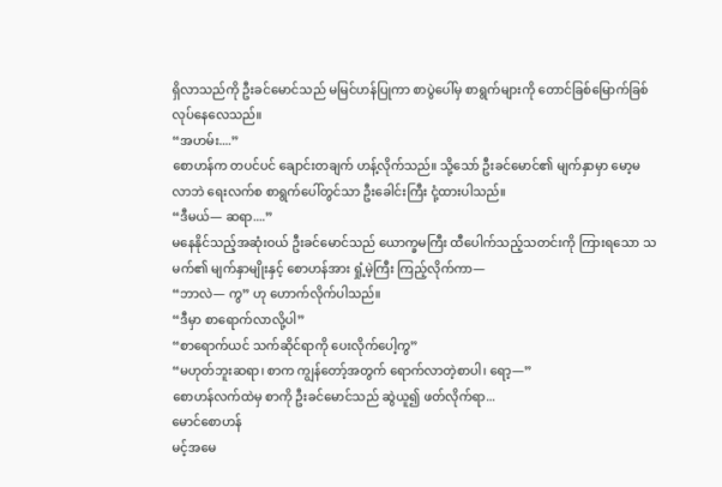ရှိလာသည်ကို ဦးခင်မောင်သည် မမြင်ဟန်ပြုကာ စာပွဲပေါ်မှ စာရွက်များကို တောင်ခြစ်မြောက်ခြစ် လုပ်နေလေသည်။
“အဟမ်း....”
စောဟန်က တပင်ပင် ချောင်းတချက် ဟန့်လိုက်သည်။ သို့သော် ဦးခင်မောင်၏ မျက်နှာမှာ မော့မလာဘဲ ရေးလက်စ စာရွက်ပေါ်တွင်သာ ဦးခေါင်းကြီး ငုံ့ထားပါသည်။
“ဒီမယ်— ဆရာ....”
မနေနိုင်သည့်အဆုံးဝယ် ဦးခင်မောင်သည် ယောက္ခမကြီး ထီပေါက်သည့်သတင်းကို ကြားရသော သမက်၏ မျက်နှာမျိုးနှင့် စောဟန်အား ရှုံ့မဲ့ကြီး ကြည့်လိုက်ကာ—
“ဘာလဲ— ကွ” ဟု ဟောက်လိုက်ပါသည်။
“ဒီမှာ စာရောက်လာလို့ပါ”
“စာရောက်ယင် သက်ဆိုင်ရာကို ပေးလိုက်ပေါ့ကွ”
“မဟုတ်ဘူးဆရာ၊ စာက ကျွန်တော့်အတွက် ရောက်လာတဲ့စာပါ၊ ရော့—”
စောဟန်လက်ထဲမှ စာကို ဦးခင်မောင်သည် ဆွဲယူ၍ ဖတ်လိုက်ရာ...
မောင်စောဟန်
မင့်အမေ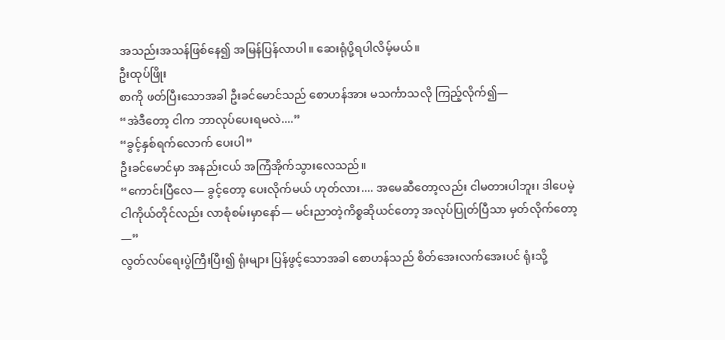အသည်းအသန်ဖြစ်နေ၍ အမြန်ပြန်လာပါ။ ဆေးရုံပို့ရပါလိမ့်မယ်။
ဦးထုပ်ဖြိုး
စာကို ဖတ်ပြီးသောအခါ ဦးခင်မောင်သည် စောဟန်အား မသင်္ကာသလို ကြည့်လိုက်၍—
“အဲဒီတော့ ငါက ဘာလုပ်ပေးရမလဲ....”
“ခွင့်နှစ်ရက်လောက် ပေးပါ”
ဦးခင်မောင်မှာ အနည်းငယ် အကြံအိုက်သွားလေသည်။
“ကောင်းပြီလေ— ခွင့်တော့ ပေးလိုက်မယ် ဟုတ်လား.... အမေဆီတော့လည်း ငါမတားပါဘူး၊ ဒါပေမဲ့ ငါကိုယ်တိုင်လည်း လာစုံစမ်းမှာနော်— မင်းညာတဲ့ကိစ္စဆိုယင်တော့ အလုပ်ပြုတ်ပြီသာ မှတ်လိုက်တော့—”
လွတ်လပ်ရေးပွဲကြီးပြီး၍ ရုံးများ ပြန်ဖွင့်သောအခါ စောဟန်သည် စိတ်အေးလက်အေးပင် ရုံးသို့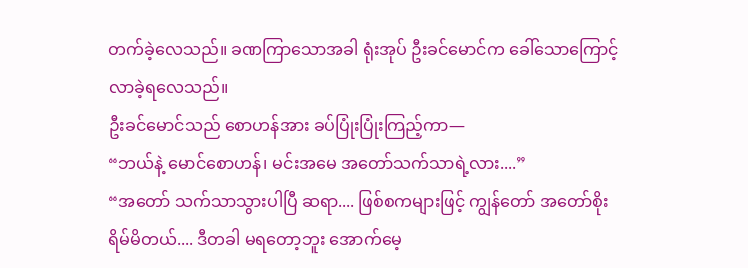တက်ခဲ့လေသည်။ ခဏကြာသောအခါ ရုံးအုပ် ဦးခင်မောင်က ခေါ်သောကြောင့် လာခဲ့ရလေသည်။
ဦးခင်မောင်သည် စောဟန်အား ခပ်ပြုံးပြုံးကြည့်ကာ—
“ဘယ်နဲ့ မောင်စောဟန်၊ မင်းအမေ အတော်သက်သာရဲ့လား....”
“အတော် သက်သာသွားပါပြီ ဆရာ.... ဖြစ်စကများဖြင့် ကျွန်တော် အတော်စိုးရိမ်မိတယ်.... ဒီတခါ မရတော့ဘူး အောက်မေ့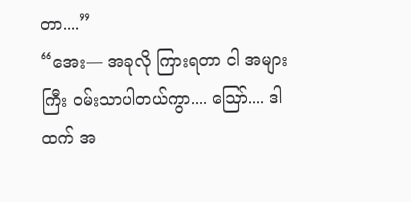တာ....”
“အေး— အခုလို ကြားရတာ ငါ အများကြီး ဝမ်းသာပါတယ်ကွာ.... ဪ.... ဒါထက် အ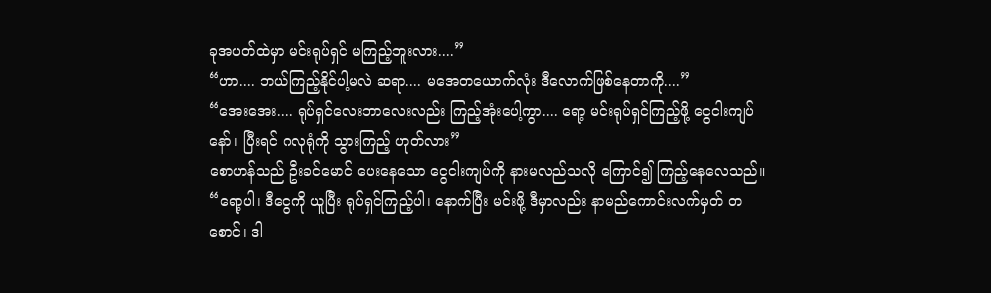ခုအပတ်ထဲမှာ မင်းရုပ်ရှင် မကြည့်ဘူးလား....”
“ဟာ.... ဘယ်ကြည့်နိုင်ပါ့မလဲ ဆရာ.... မအေတယောက်လုံး ဒီလောက်ဖြစ်နေတာကို....”
“အေးအေး.... ရုပ်ရှင်လေးဘာလေးလည်း ကြည့်အုံးပေါ့ကွာ.... ရော့ မင်းရုပ်ရှင်ကြည့်ဖို့ ငွေငါးကျပ်နော်၊ ပြီးရင် ဂလုရုံကို သွားကြည့် ဟုတ်လား”
စောဟန်သည် ဦးခင်မောင် ပေးနေသော ငွေငါးကျပ်ကို နားမလည်သလို ကြောင်၍ ကြည့်နေလေသည်။
“ရော့ပါ၊ ဒီငွေကို ယူပြီး ရုပ်ရှင်ကြည့်ပါ၊ နောက်ပြီး မင်းဖို့ ဒီမှာလည်း နာမည်ကောင်းလက်မှတ် တစောင်၊ ဒါ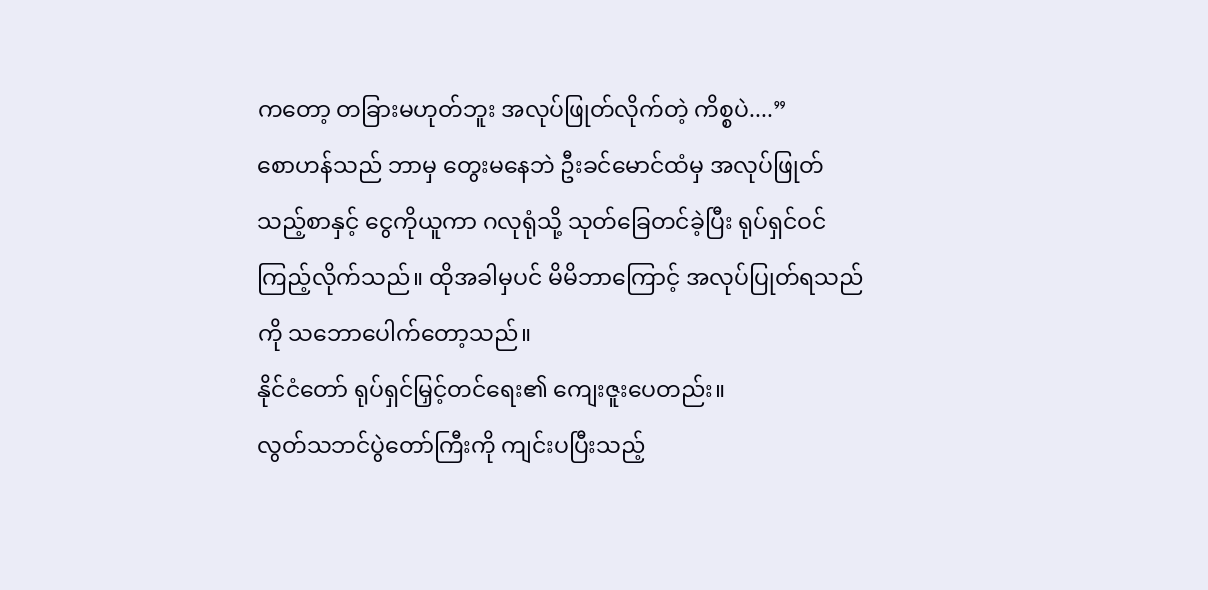ကတော့ တခြားမဟုတ်ဘူး အလုပ်ဖြုတ်လိုက်တဲ့ ကိစ္စပဲ....”
စောဟန်သည် ဘာမှ တွေးမနေဘဲ ဦးခင်မောင်ထံမှ အလုပ်ဖြုတ်သည့်စာနှင့် ငွေကိုယူကာ ဂလုရုံသို့ သုတ်ခြေတင်ခဲ့ပြီး ရုပ်ရှင်ဝင်ကြည့်လိုက်သည်။ ထိုအခါမှပင် မိမိဘာကြောင့် အလုပ်ပြုတ်ရသည်ကို သဘောပေါက်တော့သည်။
နိုင်ငံတော် ရုပ်ရှင်မြှင့်တင်ရေး၏ ကျေးဇူးပေတည်း။
လွတ်သဘင်ပွဲတော်ကြီးကို ကျင်းပပြီးသည့်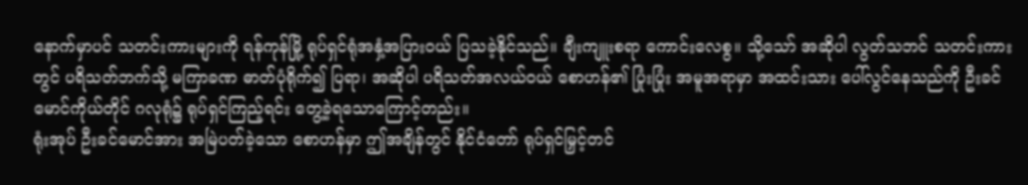နောက်မှာပင် သတင်းကားများကို ရန်ကုန်မြို့ ရုပ်ရှင်ရုံအနှံ့အပြားဝယ် ပြသခဲ့နိုင်သည်။ ချီးကျူးစရာ ကောင်းလေစွ။ သို့သော် အဆိုပါ လွတ်သဘင် သတင်းကားတွင် ပရိသတ်ဘက်သို့ မကြာခဏ ဓာတ်ပုံရိုက်၍ ပြရာ၊ အဆိုပါ ပရိသတ်အလယ်ဝယ် စောဟန်၏ ပြုံးပြုံး အမူအရာမှာ အထင်းသား ပေါ်လွင်နေသည်ကို ဦးခင်မောင်ကိုယ်တိုင် ဂလုရုံ၌ ရုပ်ရှင်ကြည့်ရင်း တွေ့ခဲ့ရသောကြောင့်တည်း။
ရုံးအုပ် ဦးခင်မောင်အား အမြဲပတ်ခဲ့သော စောဟန်မှာ ဤအချိန်တွင် နိုင်ငံတော် ရုပ်ရှင်မြှင့်တင်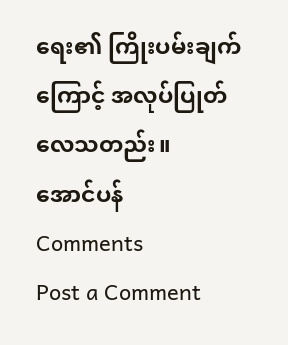ရေး၏ ကြိုးပမ်းချက်ကြောင့် အလုပ်ပြုတ်လေသတည်း။
အောင်ပန်
Comments
Post a Comment